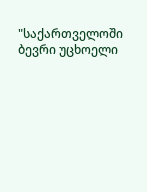"საქართველოში ბევრი უცხოელი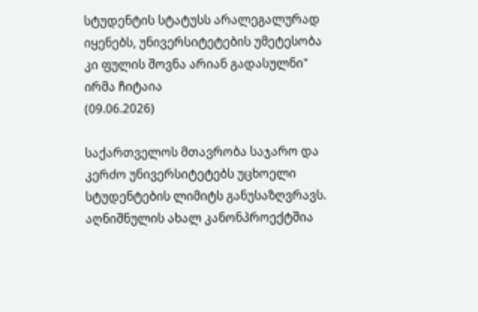სტუდენტის სტატუსს არალეგალურად იყენებს, უნივერსიტეტების უმეტესობა კი ფულის შოვნა არიან გადასულნი"
ირმა ჩიტაია
(09.06.2026)

საქართველოს მთავრობა საჯარო და კერძო უნივერსიტეტებს უცხოელი სტუდენტების ლიმიტს განუსაზღვრავს. აღნიშნულის ახალ კანონპროექტშია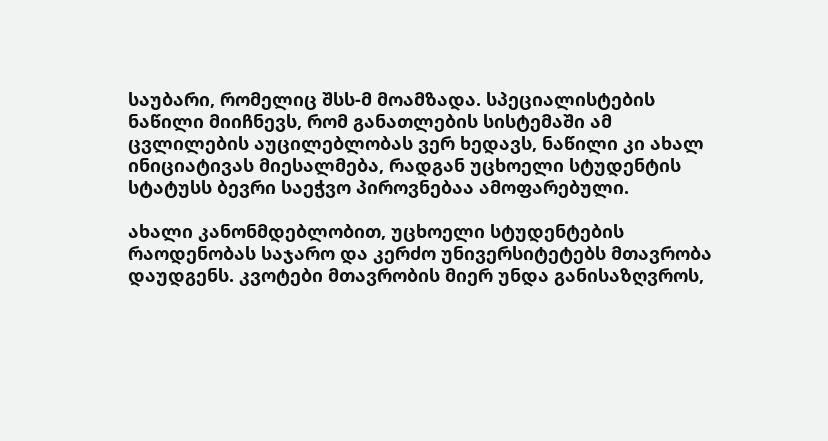საუბარი, რომელიც შსს-მ მოამზადა. სპეციალისტების ნაწილი მიიჩნევს, რომ განათლების სისტემაში ამ ცვლილების აუცილებლობას ვერ ხედავს, ნაწილი კი ახალ ინიციატივას მიესალმება, რადგან უცხოელი სტუდენტის სტატუსს ბევრი საეჭვო პიროვნებაა ამოფარებული.

ახალი კანონმდებლობით, უცხოელი სტუდენტების რაოდენობას საჯარო და კერძო უნივერსიტეტებს მთავრობა დაუდგენს. კვოტები მთავრობის მიერ უნდა განისაზღვროს,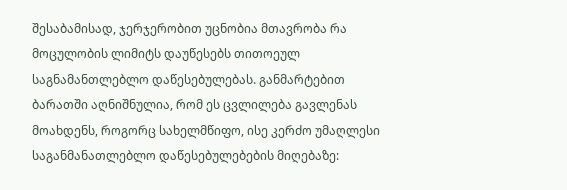შესაბამისად, ჯერჯერობით უცნობია მთავრობა რა მოცულობის ლიმიტს დაუწესებს თითოეულ საგნამანთლებლო დაწესებულებას. განმარტებით ბარათში აღნიშნულია, რომ ეს ცვლილება გავლენას მოახდენს, როგორც სახელმწიფო, ისე კერძო უმაღლესი საგანმანათლებლო დაწესებულებების მიღებაზე: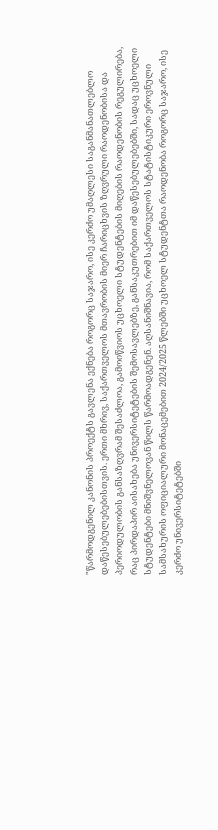"წარმოდგენილ კანონის პროექტს გავლენა ექნება როგორც საჯარო, ისე კერძო უმაღლესი საგანმანათლებლო დაწესებულებებისთვის. ერთი მხრივ, საქართველოს მთავრობის მიერ ჩარიცხვის ზღვრული რაოდენობისა და პერიოდულობის განსაზღვრამ შესაძლოა, გამოიწვიოს უცხოელი სტუდენტების მიღების რაოდენობის რეგულირება, რაც პირდაპირ აისახება უნივერსიტეტების შემოსავლებზე, განსაკუთრებით იმ დაწესებულებებში, სადაც უცხოელი სტუდენტები მნიშვნელოვან წილს წარმოადგენენ. აღსანიშნავია, რომ საქართველოს სტატისტიკური ეროვნული სამსახურის ოფიციალური მონაცემებით 2024/2025 წლებში უცხოელ სტუდენტთა რაოდენობა როგორც საჯარო, ისე კერძო უნივერსიტეტებში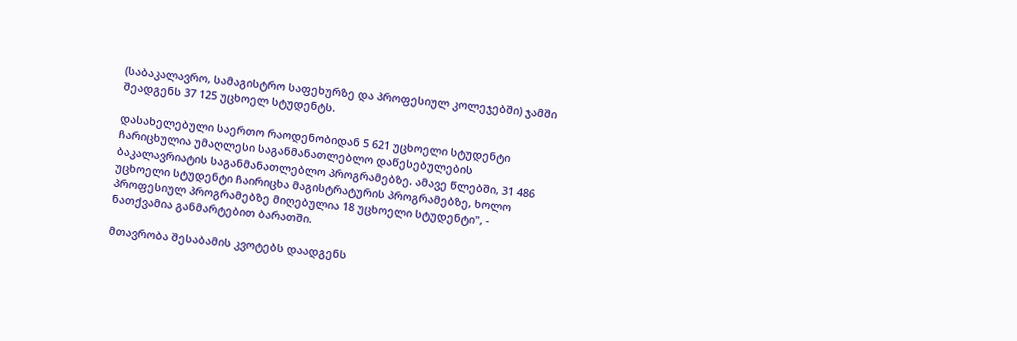(საბაკალავრო, სამაგისტრო საფეხურზე და პროფესიულ კოლეჯებში) ჯამში შეადგენს 37 125 უცხოელ სტუდენტს.

დასახელებული საერთო რაოდენობიდან 5 621 უცხოელი სტუდენტი ჩარიცხულია უმაღლესი საგანმანათლებლო დაწესებულების ბაკალავრიატის საგანმანათლებლო პროგრამებზე. ამავე წლებში, 31 486 უცხოელი სტუდენტი ჩაირიცხა მაგისტრატურის პროგრამებზე, ხოლო პროფესიულ პროგრამებზე მიღებულია 18 უცხოელი სტუდენტი", - ნათქვამია განმარტებით ბარათში.

მთავრობა შესაბამის კვოტებს დაადგენს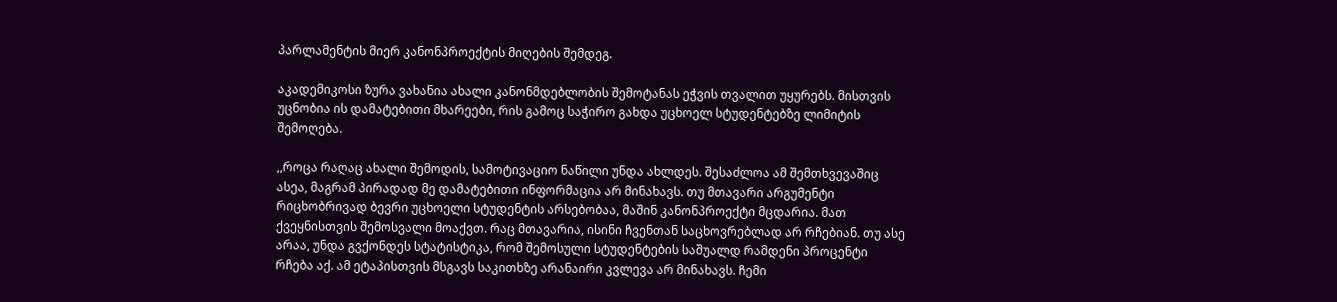პარლამენტის მიერ კანონპროექტის მიღების შემდეგ.

აკადემიკოსი ზურა ვახანია ახალი კანონმდებლობის შემოტანას ეჭვის თვალით უყურებს. მისთვის უცნობია ის დამატებითი მხარეები, რის გამოც საჭირო გახდა უცხოელ სტუდენტებზე ლიმიტის შემოღება.

,,როცა რაღაც ახალი შემოდის, სამოტივაციო ნაწილი უნდა ახლდეს. შესაძლოა ამ შემთხვევაშიც ასეა, მაგრამ პირადად მე დამატებითი ინფორმაცია არ მინახავს. თუ მთავარი არგუმენტი რიცხობრივად ბევრი უცხოელი სტუდენტის არსებობაა, მაშინ კანონპროექტი მცდარია. მათ ქვეყნისთვის შემოსვალი მოაქვთ. რაც მთავარია, ისინი ჩვენთან საცხოვრებლად არ რჩებიან. თუ ასე არაა, უნდა გვქონდეს სტატისტიკა, რომ შემოსული სტუდენტების საშუალდ რამდენი პროცენტი რჩება აქ. ამ ეტაპისთვის მსგავს საკითხზე არანაირი კვლევა არ მინახავს. ჩემი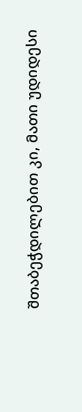შთაბეჭდილებით კი, მათი უდიდესი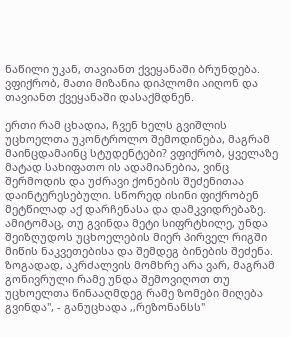ნაწილი უკან, თავიანთ ქვეყანაში ბრუნდება. ვფიქრობ, მათი მიზანია დიპლომი აიღონ და თავიანთ ქვეყანაში დასაქმდნენ.

ერთი რამ ცხადია, ჩვენ ხელს გვიშლის უცხოელთა უკონტროლო შემოდინება, მაგრამ მაინცდამაინც სტუდენტები? ვფიქრობ, ყველაზე მატად სახიფათო ის ადამიანებია, ვინც შერმოდის და უძრავი ქონების შეძენითაა დაინტერესებული. სწორედ ისინი ფიქრობენ მეტწილად აქ დარჩენასა და დამკვიდრებაზე. ამიტომაც, თუ გვინდა მეტი სიფრტხილე, უნდა შეიზღუდოს უცხოელების მიერ პირველ რიგში მიწის ნაკვეთებისა და შემდეგ ბინების შეძენა. ზოგადად, აკრძალვის მომხრე არა ვარ, მაგრამ გონივრული რამე უნდა შემოვიღოთ თუ უცხოელთა წინააღმდეგ რამე ზომები მიღება გვინდა", - განუცხადა ,,რეზონანსს"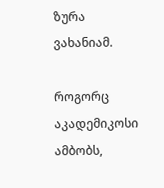ზურა ვახანიამ.

როგორც აკადემიკოსი ამბობს,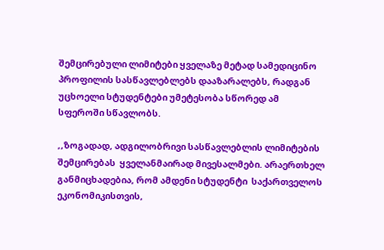შემცირებული ლიმიტები ყველაზე მეტად სამედიცინო პროფილის სასწავლებლებს დააზარალებს, რადგან უცხოელი სტუდენტები უმეტესობა სწორედ ამ სფეროში სწავლობს.

,,ზოგადად, ადგილობრივი სასწავლებლის ლიმიტების შემცირებას  ყველანმაირად მივესალმები. არაერთხელ განმიცხადებია, რომ ამდენი სტუდენტი  საქართველოს ეკონომიკისთვის,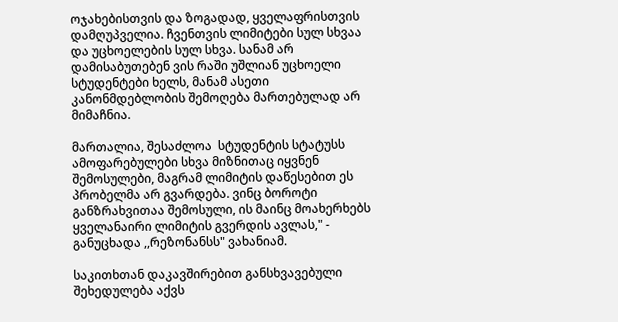ოჯახებისთვის და ზოგადად, ყველაფრისთვის დამღუპველია. ჩვენთვის ლიმიტები სულ სხვაა და უცხოელების სულ სხვა. სანამ არ დამისაბუთებენ ვის რაში უშლიან უცხოელი სტუდენტები ხელს, მანამ ასეთი კანონმდებლობის შემოღება მართებულად არ მიმაჩნია.

მართალია, შესაძლოა  სტუდენტის სტატუსს ამოფარებულები სხვა მიზნითაც იყვნენ შემოსულები, მაგრამ ლიმიტის დაწესებით ეს პრობელმა არ გვარდება. ვინც ბოროტი განზრახვითაა შემოსული, ის მაინც მოახერხებს ყველანაირი ლიმიტის გვერდის ავლას," - განუცხადა ,,რეზონანსს" ვახანიამ.

საკითხთან დაკავშირებით განსხვავებული შეხედულება აქვს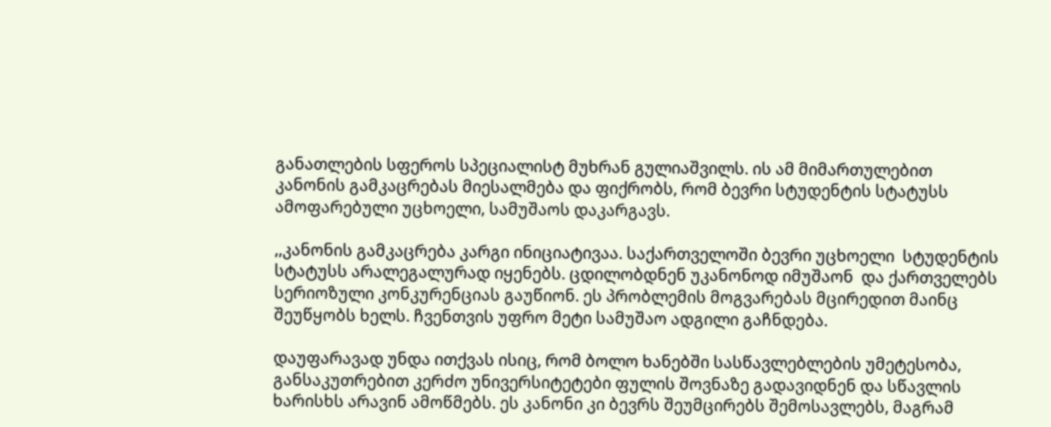განათლების სფეროს სპეციალისტ მუხრან გულიაშვილს. ის ამ მიმართულებით კანონის გამკაცრებას მიესალმება და ფიქრობს, რომ ბევრი სტუდენტის სტატუსს ამოფარებული უცხოელი, სამუშაოს დაკარგავს.

,,კანონის გამკაცრება კარგი ინიციატივაა. საქართველოში ბევრი უცხოელი  სტუდენტის სტატუსს არალეგალურად იყენებს. ცდილობდნენ უკანონოდ იმუშაონ  და ქართველებს სერიოზული კონკურენციას გაუწიონ. ეს პრობლემის მოგვარებას მცირედით მაინც შეუწყობს ხელს. ჩვენთვის უფრო მეტი სამუშაო ადგილი გაჩნდება.

დაუფარავად უნდა ითქვას ისიც, რომ ბოლო ხანებში სასწავლებლების უმეტესობა, განსაკუთრებით კერძო უნივერსიტეტები ფულის შოვნაზე გადავიდნენ და სწავლის ხარისხს არავინ ამოწმებს. ეს კანონი კი ბევრს შეუმცირებს შემოსავლებს, მაგრამ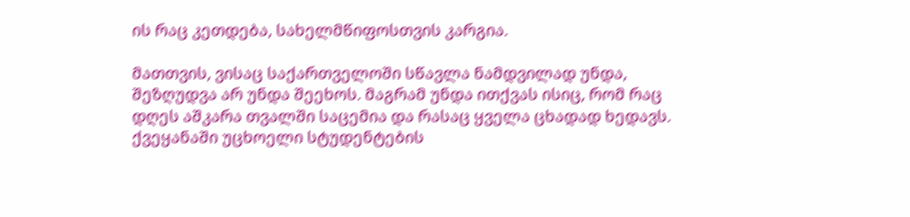ის რაც კეთდება, სახელმწიფოსთვის კარგია.

მათთვის, ვისაც საქართველოში სწავლა ნამდვილად უნდა, შეზღუდვა არ უნდა შეეხოს. მაგრამ უნდა ითქვას ისიც, რომ რაც დღეს აშკარა თვალში საცემია და რასაც ყველა ცხადად ხედავს. ქვეყანაში უცხოელი სტუდენტების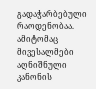გადაჭარბებული რაოდენობაა. ამიტომაც მივესალმები აღნიშნული კანონის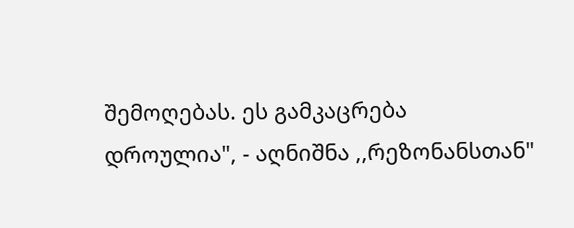შემოღებას. ეს გამკაცრება დროულია", - აღნიშნა ,,რეზონანსთან"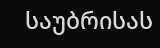საუბრისას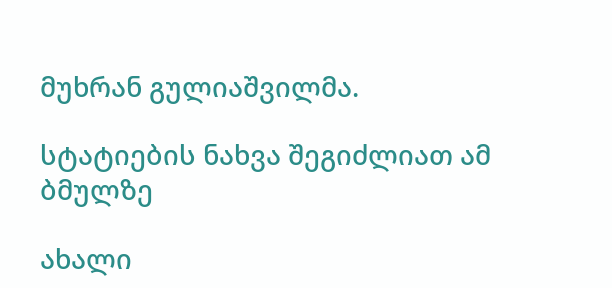მუხრან გულიაშვილმა.

სტატიების ნახვა შეგიძლიათ ამ ბმულზე

ახალი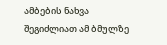ამბების ნახვა შეგიძლიათ ამ ბმულზე